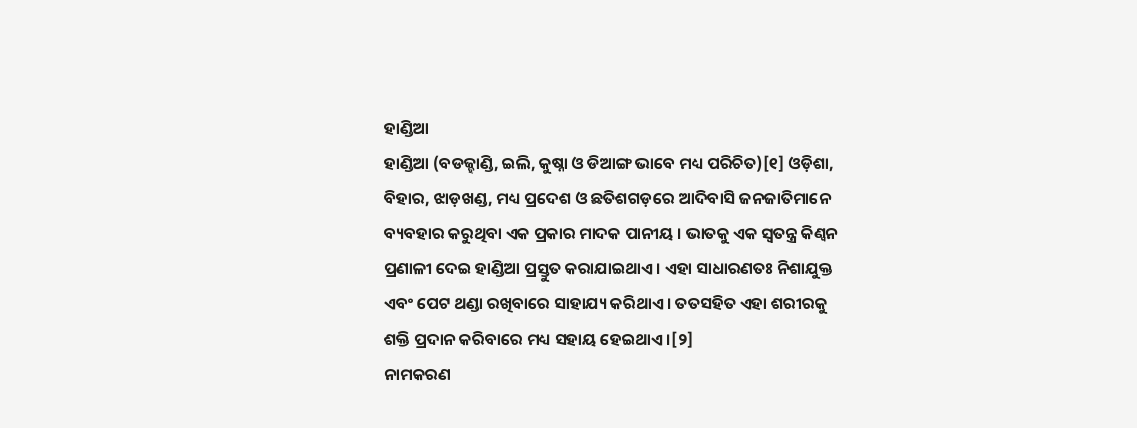ହାଣ୍ଡିଆ
ହାଣ୍ଡିଆ (ବଡଜ୍ହାଣ୍ଡି, ଇଲି, କୁଷ୍ନା ଓ ଡିଆଙ୍ଗ ଭାବେ ମଧ୍ୟ ପରିଚିତ)[୧] ଓଡ଼ିଶା, ବିହାର, ଝାଡ଼ଖଣ୍ଡ, ମଧ୍ୟ ପ୍ରଦେଶ ଓ ଛତିଶଗଡ଼ରେ ଆଦିବାସି ଜନଜାତିମାନେ ବ୍ୟବହାର କରୁଥିବା ଏକ ପ୍ରକାର ମାଦକ ପାନୀୟ । ଭାତକୁ ଏକ ସ୍ୱତନ୍ତ୍ର କିଣ୍ୱନ ପ୍ରଣାଳୀ ଦେଇ ହାଣ୍ଡିଆ ପ୍ରସ୍ତୁତ କରାଯାଇଥାଏ । ଏହା ସାଧାରଣତଃ ନିଶାଯୁକ୍ତ ଏବଂ ପେଟ ଥଣ୍ଡା ରଖିବାରେ ସାହାଯ୍ୟ କରିଥାଏ । ତତସହିତ ଏହା ଶରୀରକୁ ଶକ୍ତି ପ୍ରଦାନ କରିବାରେ ମଧ୍ୟ ସହାୟ ହେଇଥାଏ ।[୨]
ନାମକରଣ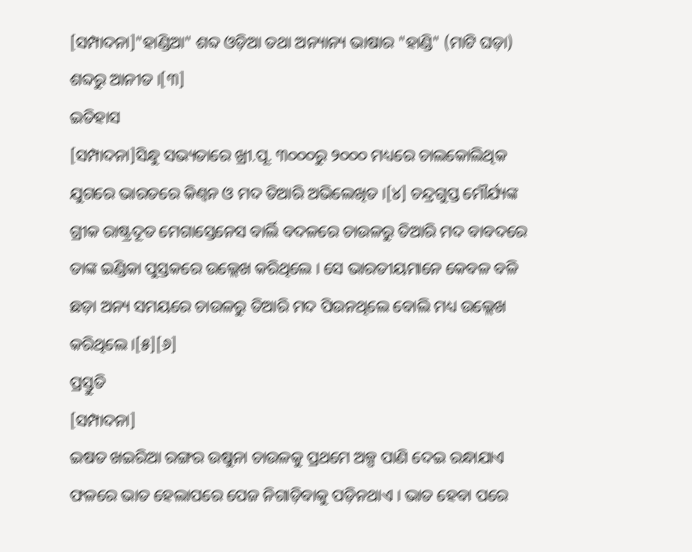[ସମ୍ପାଦନା]"ହାଣ୍ଡିଆ" ଶବ୍ଦ ଓଡ଼ିଆ ତଥା ଅନ୍ୟାନ୍ୟ ଭାଷାର "ହାଣ୍ଡି" (ମାଟି ଘଡ଼ା) ଶବ୍ଦରୁ ଆନୀତ ।[୩]
ଇତିହାସ
[ସମ୍ପାଦନା]ସିନ୍ଧୁ ସଭ୍ୟତାରେ ଖ୍ରୀ.ପୂ. ୩୦୦୦ରୁ ୨୦୦୦ ମଧ୍ୟରେ ଚାଲକୋଲିଥିକ ଯୁଗରେ ଭାରତରେ କିଣ୍ୱନ ଓ ମଦ ତିଆରି ଅଭିଲେଖିତ ।[୪] ଚନ୍ଦ୍ରଗୁପ୍ତ ମୌର୍ଯ୍ୟଙ୍କ ଗ୍ରୀକ ରାଷ୍ଟ୍ରଦୂତ ମେଗାସ୍ତେନେସ ବାର୍ଲି ବଦଳରେ ଚାଉଳରୁ ତିଆରି ମଦ ବାବଦରେ ତାଙ୍କ ଇଣ୍ଡିକା ପୁସ୍ତକରେ ଉଲ୍ଲେଖ କରିଥିଲେ । ସେ ଭାରତୀୟମାନେ କେବଳ ବଳି ଛଡ଼ା ଅନ୍ୟ ସମୟରେ ଚାଉଳରୁ ତିଆରି ମଦ ପିଉନଥିଲେ ବୋଲି ମଧ୍ୟ ଉଲ୍ଲେଖ କରିଥିଲେ ।[୫][୬]
ପ୍ରସ୍ତୁତି
[ସମ୍ପାଦନା]
ଇଷତ ଖଇରିଆ ରଙ୍ଗର ଉଷୁନା ଚାଉଳକୁ ପ୍ରଥମେ ଅଳ୍ପ ପାଣି ଦେଇ ରନ୍ଧାଯାଏ ଫଳରେ ଭାତ ହେଲାପରେ ପେଜ ନିଗାଡ଼ିବାକୁ ପଡ଼ିନଥାଏ । ଭାତ ହେବା ପରେ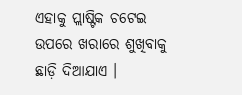ଏହାକୁ ପ୍ଲାଷ୍ଟିକ ଚଟେଇ ଉପରେ ଖରାରେ ଶୁଖିବାକୁ ଛାଡ଼ି ଦିଆଯାଏ ।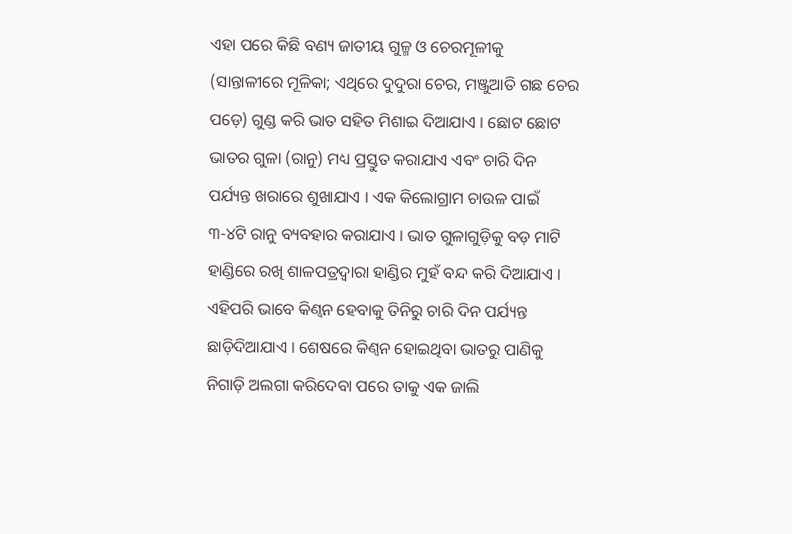ଏହା ପରେ କିଛି ବଣ୍ୟ ଜାତୀୟ ଗୁଳ୍ମ ଓ ଚେରମୂଳୀକୁ (ସାନ୍ତାଳୀରେ ମୂଳିକା; ଏଥିରେ ଦୁଦୁରା ଚେର, ମଞ୍ଜୁଆତି ଗଛ ଚେର ପଡ଼େ) ଗୁଣ୍ଡ କରି ଭାତ ସହିତ ମିଶାଇ ଦିଆଯାଏ । ଛୋଟ ଛୋଟ ଭାତର ଗୁଳା (ରାନୁ) ମଧ୍ୟ ପ୍ରସ୍ତୁତ କରାଯାଏ ଏବଂ ଚାରି ଦିନ ପର୍ଯ୍ୟନ୍ତ ଖରାରେ ଶୁଖାଯାଏ । ଏକ କିଲୋଗ୍ରାମ ଚାଉଳ ପାଇଁ ୩-୪ଟି ରାନୁ ବ୍ୟବହାର କରାଯାଏ । ଭାତ ଗୁଳାଗୁଡ଼ିକୁ ବଡ଼ ମାଟି ହାଣ୍ଡିରେ ରଖି ଶାଳପତ୍ରଦ୍ୱାରା ହାଣ୍ଡିର ମୁହଁ ବନ୍ଦ କରି ଦିଆଯାଏ । ଏହିପରି ଭାବେ କିଣ୍ୱନ ହେବାକୁ ତିନିରୁ ଚାରି ଦିନ ପର୍ଯ୍ୟନ୍ତ ଛାଡ଼ିଦିଆଯାଏ । ଶେଷରେ କିଣ୍ୱନ ହୋଇଥିବା ଭାତରୁ ପାଣିକୁ ନିଗାଡ଼ି ଅଲଗା କରିଦେବା ପରେ ତାକୁ ଏକ ଜାଲି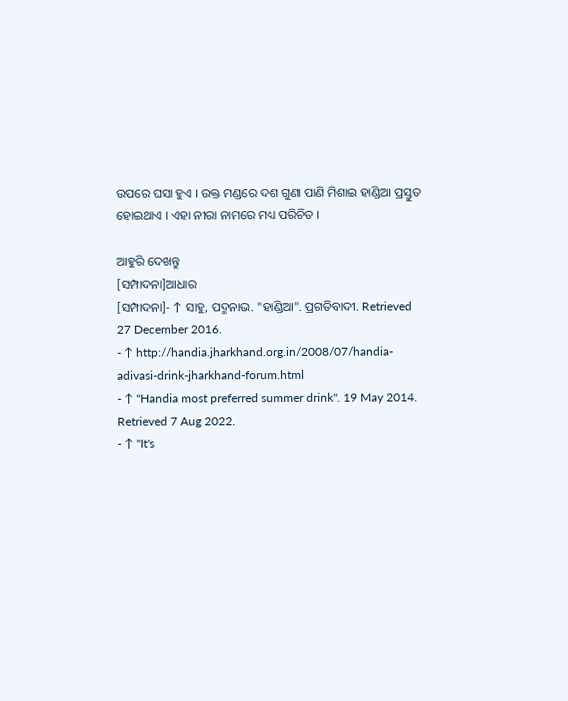ଉପରେ ଘସା ହୁଏ । ଉକ୍ତ ମଣ୍ଡରେ ଦଶ ଗୁଣା ପାଣି ମିଶାଇ ହାଣ୍ଡିଆ ପ୍ରସ୍ତୁତ ହୋଇଥାଏ । ଏହା ନୀରା ନାମରେ ମଧ୍ୟ ପରିଚିତ ।

ଆହୁରି ଦେଖନ୍ତୁ
[ସମ୍ପାଦନା]ଆଧାର
[ସମ୍ପାଦନା]- ↑ ସାହୁ, ପଦ୍ମନାଭ. "ହାଣ୍ଡିଆ". ପ୍ରଗତିବାଦୀ. Retrieved 27 December 2016.
- ↑ http://handia.jharkhand.org.in/2008/07/handia-adivasi-drink-jharkhand-forum.html
- ↑ "Handia most preferred summer drink". 19 May 2014. Retrieved 7 Aug 2022.
- ↑ "It's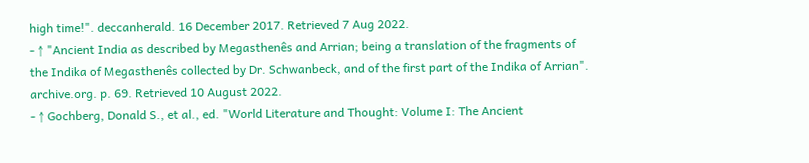high time!". deccanherald. 16 December 2017. Retrieved 7 Aug 2022.
- ↑ "Ancient India as described by Megasthenês and Arrian; being a translation of the fragments of the Indika of Megasthenês collected by Dr. Schwanbeck, and of the first part of the Indika of Arrian". archive.org. p. 69. Retrieved 10 August 2022.
- ↑ Gochberg, Donald S., et al., ed. "World Literature and Thought: Volume I: The Ancient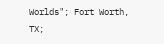Worlds"; Fort Worth, TX;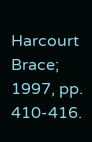Harcourt Brace; 1997, pp. 410-416.